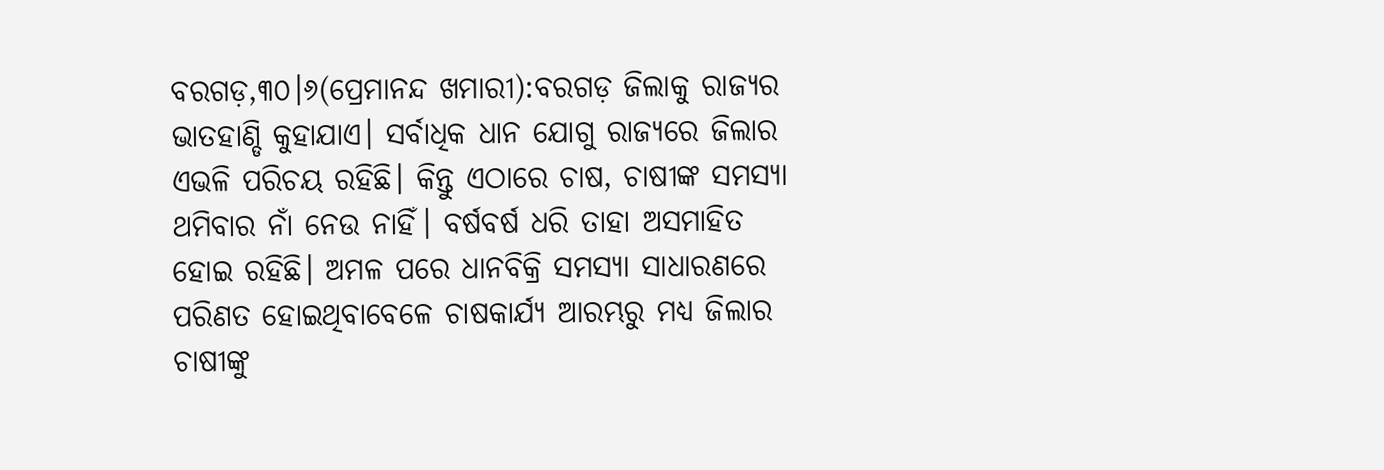ବରଗଡ଼,୩୦।୬(ପ୍ରେମାନନ୍ଦ ଖମାରୀ):ବରଗଡ଼ ଜିଲାକୁ ରାଜ୍ୟର ଭାତହାଣ୍ଡି କୁହାଯାଏ। ସର୍ବାଧିକ ଧାନ ଯୋଗୁ ରାଜ୍ୟରେ ଜିଲାର ଏଭଳି ପରିଚୟ ରହିଛି। କିନ୍ତୁ ଏଠାରେ ଚାଷ, ଚାଷୀଙ୍କ ସମସ୍ୟା ଥମିବାର ନାଁ ନେଉ ନାହିଁ। ବର୍ଷବର୍ଷ ଧରି ତାହା ଅସମାହିତ ହୋଇ ରହିଛି। ଅମଳ ପରେ ଧାନବିକ୍ରି ସମସ୍ୟା ସାଧାରଣରେ ପରିଣତ ହୋଇଥିବାବେଳେ ଚାଷକାର୍ଯ୍ୟ ଆରମ୍ଭରୁ ମଧ୍ୟ ଜିଲାର ଚାଷୀଙ୍କୁ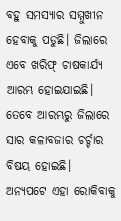ବହୁ ସମସ୍ୟାର ସମ୍ମୁଖୀନ ହେବାକୁ ପଡୁଛି। ଜିଲାରେ ଏବେ ଖରିଫ୍ ଚାଷକାର୍ଯ୍ୟ ଆରମ୍ଭ ହୋଇଯାଇଛି। ତେବେ ଆରମ୍ଭରୁ ଜିଲାରେ ସାର କଳାବଜାର ଚର୍ଚ୍ଚାର ବିଷୟ ହୋଇଛି। ଅନ୍ୟପଟେ ଏହା ରୋକିବାକୁ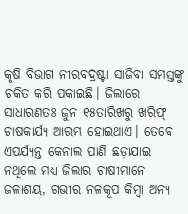କୃଷି ବିଭାଗ ନୀରବଦ୍ରଷ୍ଟା ସାଜିବା ସମସ୍ତଙ୍କୁ ଚକିତ କରି ପକାଇଛି। ଜିଲାରେ ସାଧାରଣତଃ ଜୁନ ୧୫ତାରିଖରୁ ଖରିଫ୍ ଚାଷକାର୍ଯ୍ୟ ଆରମ୍ଭ ହୋଇଥାଏ। ତେବେ ଏପର୍ଯ୍ୟନ୍ତ କେନାଲ ପାଣି ଛଡ଼ାଯାଇ ନଥିଲେ ମଧ୍ୟ ଜିଲାର ଚାଷୀମାନେ ଜଳାଶୟ, ଗଭୀର ନଳକୂପ କିମ୍ବା ଅନ୍ୟ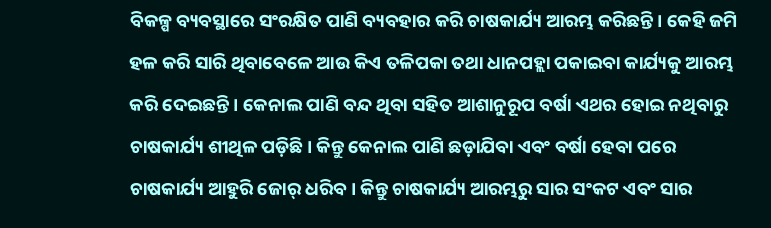ବିକଳ୍ପ ବ୍ୟବସ୍ଥାରେ ସଂରକ୍ଷିତ ପାଣି ବ୍ୟବହାର କରି ଚାଷକାର୍ଯ୍ୟ ଆରମ୍ଭ କରିଛନ୍ତି। କେହି ଜମି ହଳ କରି ସାରି ଥିବାବେଳେ ଆଉ କିଏ ତଳିପକା ତଥା ଧାନପହ୍ଲା ପକାଇବା କାର୍ଯ୍ୟକୁ ଆରମ୍ଭ କରି ଦେଇଛନ୍ତି। କେନାଲ ପାଣି ବନ୍ଦ ଥିବା ସହିତ ଆଶାନୁରୂପ ବର୍ଷା ଏଥର ହୋଇ ନଥିବାରୁ ଚାଷକାର୍ଯ୍ୟ ଶୀଥିଳ ପଡ଼ିଛି। କିନ୍ତୁ କେନାଲ ପାଣି ଛଡ଼ାଯିବା ଏବଂ ବର୍ଷା ହେବା ପରେ ଚାଷକାର୍ଯ୍ୟ ଆହୁରି ଜୋର୍ ଧରିବ। କିନ୍ତୁ ଚାଷକାର୍ଯ୍ୟ ଆରମ୍ଭରୁ ସାର ସଂକଟ ଏବଂ ସାର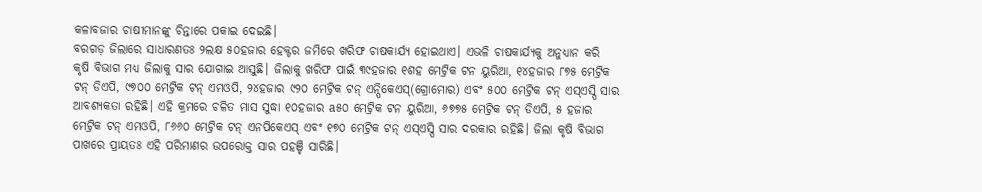କଳାବଜାର ଚାଷୀମାନଙ୍କୁ ଚିନ୍ତାରେ ପକାଇ ଦେଇଛି।
ବରଗଡ଼ ଜିଲାରେ ସାଧାରଣତଃ ୨ଲକ୍ଷ ୫୦ହଜାର ହେକ୍ଟର ଜମିରେ ଖରିଫ ଚାଷକାର୍ଯ୍ୟ ହୋଇଥାଏ। ଏଭଳି ଚାଷକାର୍ଯ୍ୟକୁ ଅନୁଧ୍ୟାନ କରି କୃଷି ବିଭାଗ ମଧ୍ୟ ଜିଲାକୁ ସାର ଯୋଗାଇ ଆସୁଛି। ଜିଲାକୁ ଖରିଫ ପାଇଁ ୩୯ହଜାର ୧ଶହ ମେଟ୍ରିକ ଟନ ୟୁରିଆ, ୧୪ହଜାର ୮୭୫ ମେଟ୍ରିକ ଟନ୍ ଡିଏପି, ୯୭୦୦ ମେଟ୍ରିକ ଟନ୍ ଏମଓପି, ୨୪ହଜାର ୯୨୦ ମେଟ୍ରିକ ଟନ୍ ଏନ୍ପିକେଏସ୍(ଗ୍ରୋମୋର) ଏବଂ ୫୦୦ ମେଟ୍ରିକ ଟନ୍ ଏସ୍ଏସ୍ପି ସାର ଆବଶ୍ୟକତା ରହିଛି। ଏହି କ୍ରମରେ ଚଳିତ ମାସ ସୁଦ୍ଧା ୧୦ହଜାର a୫୦ ମେଟ୍ରିକ ଟନ ୟୁରିଆ, ୬୭୭୫ ମେଟ୍ରିକ ଟନ୍ ଡିଏପି, ୫ ହଜାର ମେଟ୍ରିକ ଟନ୍ ଏମଓପି, ୮୬୬୦ ମେଟ୍ରିକ ଟନ୍ ଏନପିକେଏସ୍ ଏବଂ ୧୭୦ ମେଟ୍ରିକ ଟନ୍ ଏସ୍ଏସ୍ପି ସାର ଦରକାର ରହିଛି। ଜିଲା କୃଷି ବିଭାଗ ପାଖରେ ପ୍ରାୟତଃ ଏହି ପରିମାଣର ଉପରୋକ୍ତ ସାର ପହଞ୍ଚି ସାରିଛି।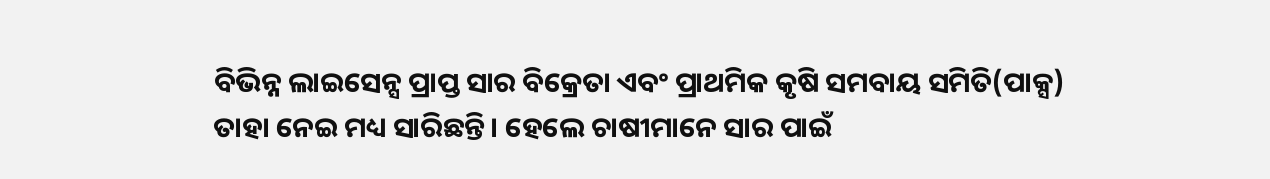ବିଭିନ୍ନ ଲାଇସେନ୍ସ ପ୍ରାପ୍ତ ସାର ବିକ୍ରେତା ଏବଂ ପ୍ରାଥମିକ କୃଷି ସମବାୟ ସମିତି(ପାକ୍ସ) ତାହା ନେଇ ମଧ୍ୟ ସାରିଛନ୍ତି। ହେଲେ ଚାଷୀମାନେ ସାର ପାଇଁ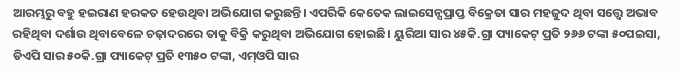ଆରମ୍ଭରୁ ବହୁ ହଇରାଣ ହରକତ ହେଉଥିବା ଅଭିଯୋଗ କରୁଛନ୍ତି। ଏପରିକି କେତେକ ଲାଇସେନ୍ସପ୍ରାପ୍ତ ବିକ୍ରେତା ସାର ମହଜୁଦ ଥିବା ସତ୍ତ୍ୱେ ଅଭାବ ରହିଥିବା ଦର୍ଶାଉ ଥିବାବେଳେ ଚଢ଼ାଦରରେ ତାକୁ ବିକ୍ରି କରୁଥିବା ଅଭିଯୋଗ ହୋଇଛି। ୟୁରିଆ ସାର ୪୫କି.ଗ୍ରା ପ୍ୟାକେଟ୍ ପ୍ରତି ୨୬୬ ଟଙ୍କା ୫୦ପଇସା, ଡିଏପି ସାର ୫୦କି.ଗ୍ରା ପ୍ୟାକେଟ୍ ପ୍ରତି ୧୩୫୦ ଟଙ୍କା, ଏମ୍ଓପି ସାର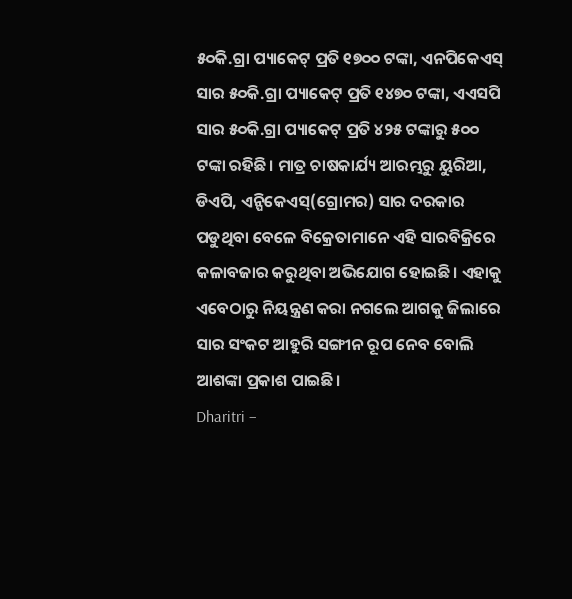୫୦କି.ଗ୍ରା ପ୍ୟାକେଟ୍ ପ୍ରତି ୧୭୦୦ ଟଙ୍କା, ଏନପିକେଏସ୍ ସାର ୫୦କି.ଗ୍ରା ପ୍ୟାକେଟ୍ ପ୍ରତି ୧୪୭୦ ଟଙ୍କା, ଏଏସପି ସାର ୫୦କି.ଗ୍ରା ପ୍ୟାକେଟ୍ ପ୍ରତି ୪୨୫ ଟଙ୍କାରୁ ୫୦୦ ଟଙ୍କା ରହିଛି। ମାତ୍ର ଚାଷକାର୍ଯ୍ୟ ଆରମ୍ଭରୁ ୟୁରିଆ, ଡିଏପି, ଏନ୍ପିକେଏସ୍(ଗ୍ରୋମର) ସାର ଦରକାର ପଡୁଥିବା ବେଳେ ବିକ୍ରେତାମାନେ ଏହି ସାରବିକ୍ରିରେ କଳାବଜାର କରୁଥିବା ଅଭିଯୋଗ ହୋଇଛି। ଏହାକୁ ଏବେଠାରୁ ନିୟନ୍ତ୍ରଣ କରା ନଗଲେ ଆଗକୁ ଜିଲାରେ ସାର ସଂକଟ ଆହୁରି ସଙ୍ଗୀନ ରୂପ ନେବ ବୋଲି ଆଶଙ୍କା ପ୍ରକାଶ ପାଇଛି।
Dharitri –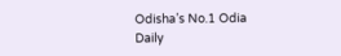Odisha’s No.1 Odia Daily